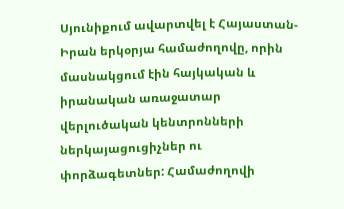Սյունիքում ավարտվել է Հայաստան-Իրան երկօրյա համաժողովը, որին մասնակցում էին հայկական և իրանական առաջատար վերլուծական կենտրոնների ներկայացուցիչներ ու փորձագետներ: Համաժողովի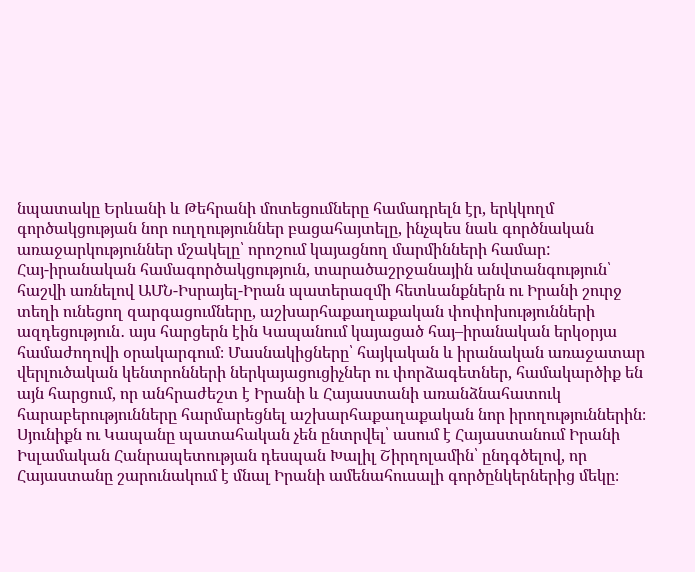նպատակը Երևանի և Թեհրանի մոտեցումները համադրելն էր, երկկողմ գործակցության նոր ուղղություններ բացահայտելը, ինչպես նաև գործնական առաջարկություններ մշակելը՝ որոշում կայացնող մարմինների համար:
Հայ-իրանական համագործակցություն, տարածաշրջանային անվտանգություն՝ հաշվի առնելով ԱՄՆ-Իսրայել-Իրան պատերազմի հետևանքներն ու Իրանի շուրջ տեղի ունեցող զարգացումները, աշխարհաքաղաքական փոփոխությունների ազդեցություն․ այս հարցերն էին Կապանում կայացած հայ–իրանական երկօրյա համաժողովի օրակարգում։ Մասնակիցները՝ հայկական և իրանական առաջատար վերլուծական կենտրոնների ներկայացուցիչներ ու փորձագետներ, համակարծիք են այն հարցում, որ անհրաժեշտ է Իրանի և Հայաստանի առանձնահատուկ հարաբերությունները հարմարեցնել աշխարհաքաղաքական նոր իրողություններին։ Սյունիքն ու Կապանը պատահական չեն ընտրվել՝ ասում է Հայաստանում Իրանի Իսլամական Հանրապետության դեսպան Խալիլ Շիրղոլամին՝ ընդգծելով, որ Հայաստանը շարունակում է մնալ Իրանի ամենահուսալի գործընկերներից մեկը։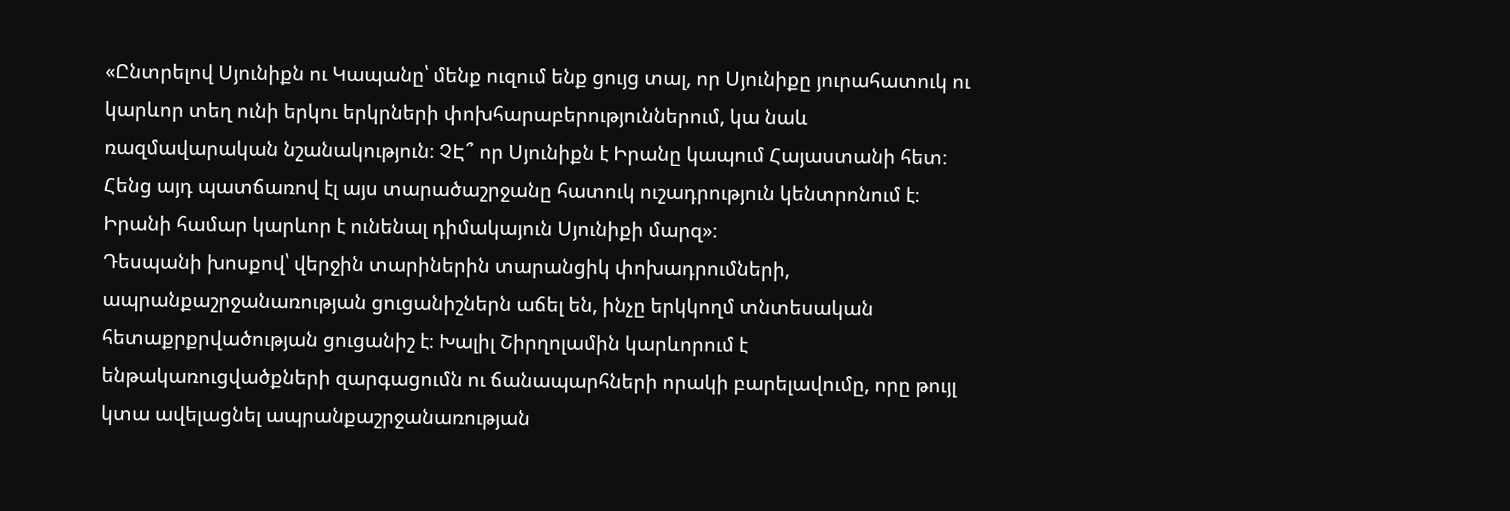«Ընտրելով Սյունիքն ու Կապանը՝ մենք ուզում ենք ցույց տալ, որ Սյունիքը յուրահատուկ ու կարևոր տեղ ունի երկու երկրների փոխհարաբերություններում, կա նաև ռազմավարական նշանակություն։ ՉԷ՞ որ Սյունիքն է Իրանը կապում Հայաստանի հետ։ Հենց այդ պատճառով էլ այս տարածաշրջանը հատուկ ուշադրություն կենտրոնում է։ Իրանի համար կարևոր է ունենալ դիմակայուն Սյունիքի մարզ»։
Դեսպանի խոսքով՝ վերջին տարիներին տարանցիկ փոխադրումների, ապրանքաշրջանառության ցուցանիշներն աճել են, ինչը երկկողմ տնտեսական հետաքրքրվածության ցուցանիշ է։ Խալիլ Շիրղոլամին կարևորում է ենթակառուցվածքների զարգացումն ու ճանապարհների որակի բարելավումը, որը թույլ կտա ավելացնել ապրանքաշրջանառության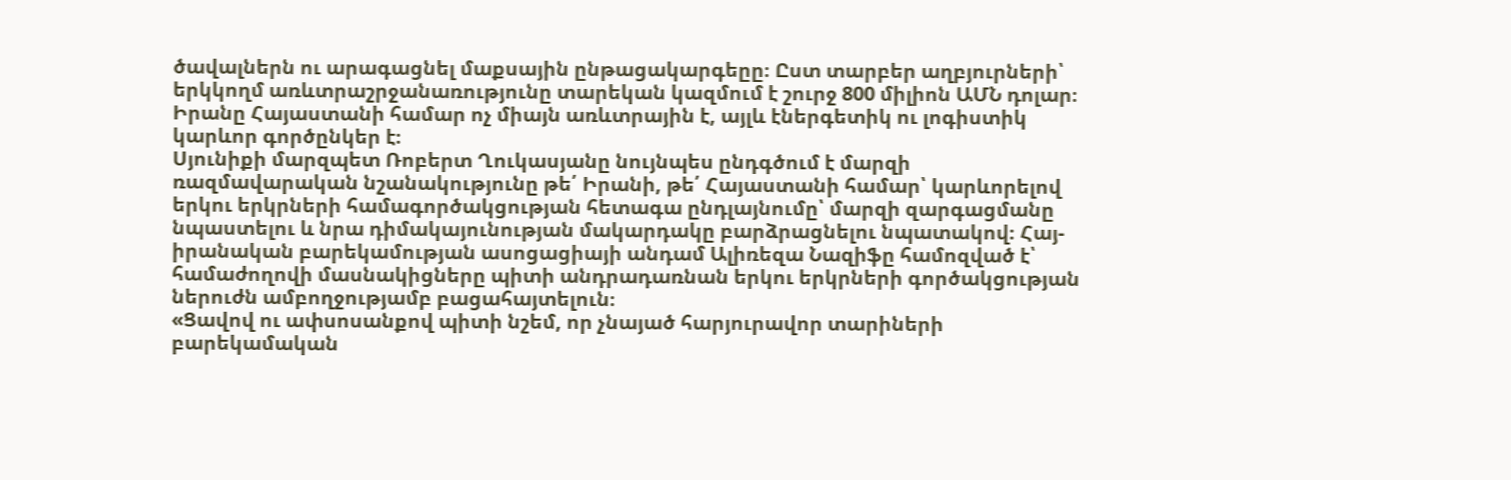ծավալներն ու արագացնել մաքսային ընթացակարգեըը։ Ըստ տարբեր աղբյուրների՝ երկկողմ առևտրաշրջանառությունը տարեկան կազմում է շուրջ 800 միլիոն ԱՄՆ դոլար։ Իրանը Հայաստանի համար ոչ միայն առևտրային է, այլև էներգետիկ ու լոգիստիկ կարևոր գործընկեր է։
Սյունիքի մարզպետ Ռոբերտ Ղուկասյանը նույնպես ընդգծում է մարզի ռազմավարական նշանակությունը թե՛ Իրանի, թե՛ Հայաստանի համար՝ կարևորելով երկու երկրների համագործակցության հետագա ընդլայնումը՝ մարզի զարգացմանը նպաստելու և նրա դիմակայունության մակարդակը բարձրացնելու նպատակով։ Հայ-իրանական բարեկամության ասոցացիայի անդամ Ալիռեզա Նազիֆը համոզված է՝ համաժողովի մասնակիցները պիտի անդրադառնան երկու երկրների գործակցության ներուժն ամբողջությամբ բացահայտելուն։
«Ցավով ու ափսոսանքով պիտի նշեմ, որ չնայած հարյուրավոր տարիների բարեկամական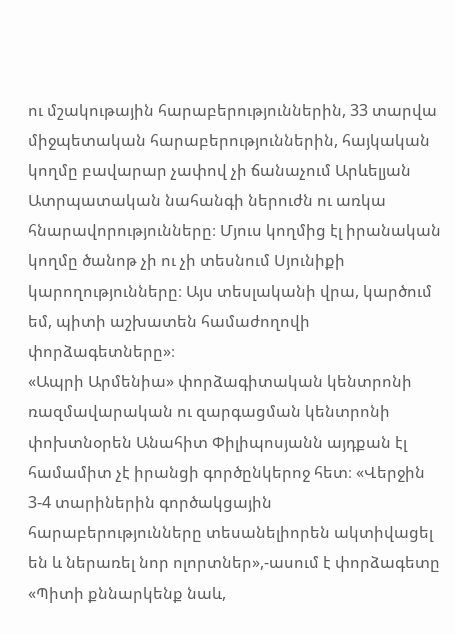ու մշակութային հարաբերություններին, 33 տարվա միջպետական հարաբերություններին, հայկական կողմը բավարար չափով չի ճանաչում Արևելյան Ատրպատական նահանգի ներուժն ու առկա հնարավորությունները։ Մյուս կողմից էլ իրանական կողմը ծանոթ չի ու չի տեսնում Սյունիքի կարողությունները։ Այս տեսլականի վրա, կարծում եմ, պիտի աշխատեն համաժողովի փորձագետները»։
«Ապրի Արմենիա» փորձագիտական կենտրոնի ռազմավարական ու զարգացման կենտրոնի փոխտնօրեն Անահիտ Փիլիպոսյանն այդքան էլ համամիտ չէ իրանցի գործընկերոջ հետ։ «Վերջին 3-4 տարիներին գործակցային հարաբերությունները տեսանելիորեն ակտիվացել են և ներառել նոր ոլորտներ»,-ասում է փորձագետը
«Պիտի քննարկենք նաև,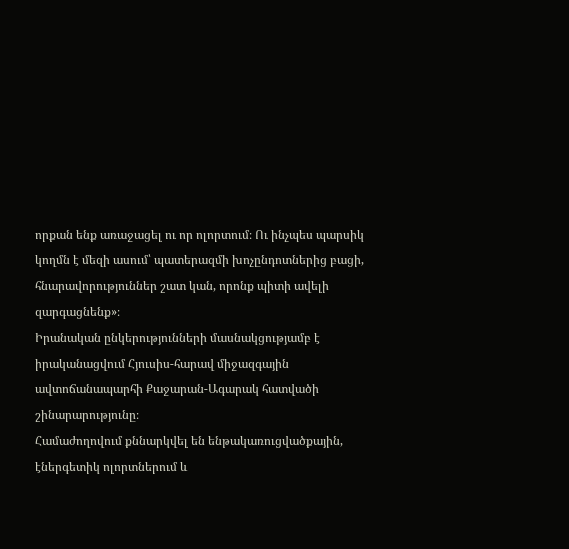որքան ենք առաջացել ու որ ոլորտում։ Ու ինչպես պարսիկ կողմն է մեզի ասում՝ պատերազմի խոչընդոտներից բացի, հնարավորություններ շատ կան, որոնք պիտի ավելի զարգացնենք»։
Իրանական ընկերությունների մասնակցությամբ է իրականացվում Հյուսիս-հարավ միջազգային ավտոճանապարհի Քաջարան-Ագարակ հատվածի շինարարությունը։
Համաժողովում քննարկվել են ենթակառուցվածքային, էներգետիկ ոլորտներում և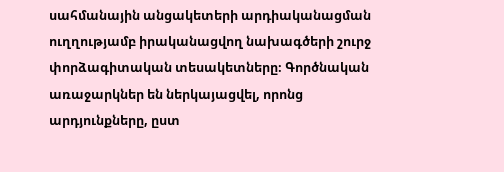սահմանային անցակետերի արդիականացման ուղղությամբ իրականացվող նախագծերի շուրջ փորձագիտական տեսակետները։ Գործնական առաջարկներ են ներկայացվել, որոնց արդյունքները, ըստ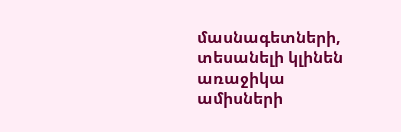մասնագետների, տեսանելի կլինեն առաջիկա ամիսների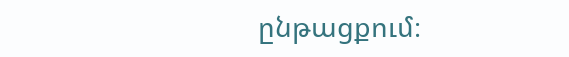ընթացքում։